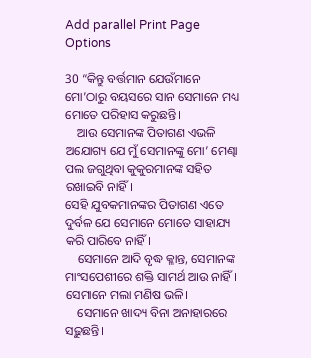Add parallel Print Page Options

30 “କିନ୍ତୁ ବର୍ତ୍ତମାନ ଯେଉଁମାନେ ମୋ’ଠାରୁ ବୟସରେ ସାନ ସେମାନେ ମଧ୍ୟ ମୋତେ ପରିହାସ କରୁଛନ୍ତି।
    ଆଉ ସେମାନଙ୍କ ପିତାଗଣ ଏଭଳି ଅଯୋଗ୍ୟ ଯେ ମୁଁ ସେମାନଙ୍କୁ ମୋ’ ମେଣ୍ଢା ପଲ ଜଗୁଥିବା କୁକୁରମାନଙ୍କ ସହିତ ରଖାଇବି ନାହିଁ।
ସେହି ଯୁବକମାନଙ୍କର ପିତାଗଣ ଏତେ ଦୁର୍ବଳ ଯେ ସେମାନେ ମୋତେ ସାହାଯ୍ୟ କରି ପାରିବେ ନାହିଁ।
    ସେମାନେ ଆଦି ବୃଦ୍ଧ କ୍ଳାନ୍ତ, ସେମାନଙ୍କ ମାଂସପେଶୀରେ ଶକ୍ତି ସାମର୍ଥ ଆଉ ନାହିଁ।
ସେମାନେ ମଲା ମଣିଷ ଭଳି।
    ସେମାନେ ଖାଦ୍ୟ ବିନା ଅନାହାରରେ ସଢ଼ୁଛନ୍ତି।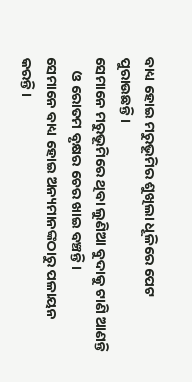ବାଧ୍ୟ ହୋଇ ମରୁଭୂମିର ଶୁଖିଲା ଧୂଳିରେ ପେଟ ପୁରାଉଛନ୍ତି।
ସେମାନେ ମରୁଭୂମିରେ ଥିବା ଲୁଣିଆ ବୁଦାକୁ ଟାଣି ଆଣନ୍ତି
    ଓ ରୋତମ ବୃକ୍ଷର ଚେର ଖାଇ ବଞ୍ଚନ୍ତି।
ସେମାନେ ବାଧ୍ୟ ହୋଇ ଅନ୍ୟମାନଙ୍କଠାରୁ ପଳାୟନ କରନ୍ତି।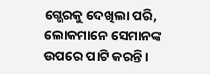ଗ୍ଭେରକୁ ଦେଖିଲା ପରି, ଲୋକମାନେ ସେମାନଙ୍କ ଉପରେ ପାଟି କରନ୍ତି।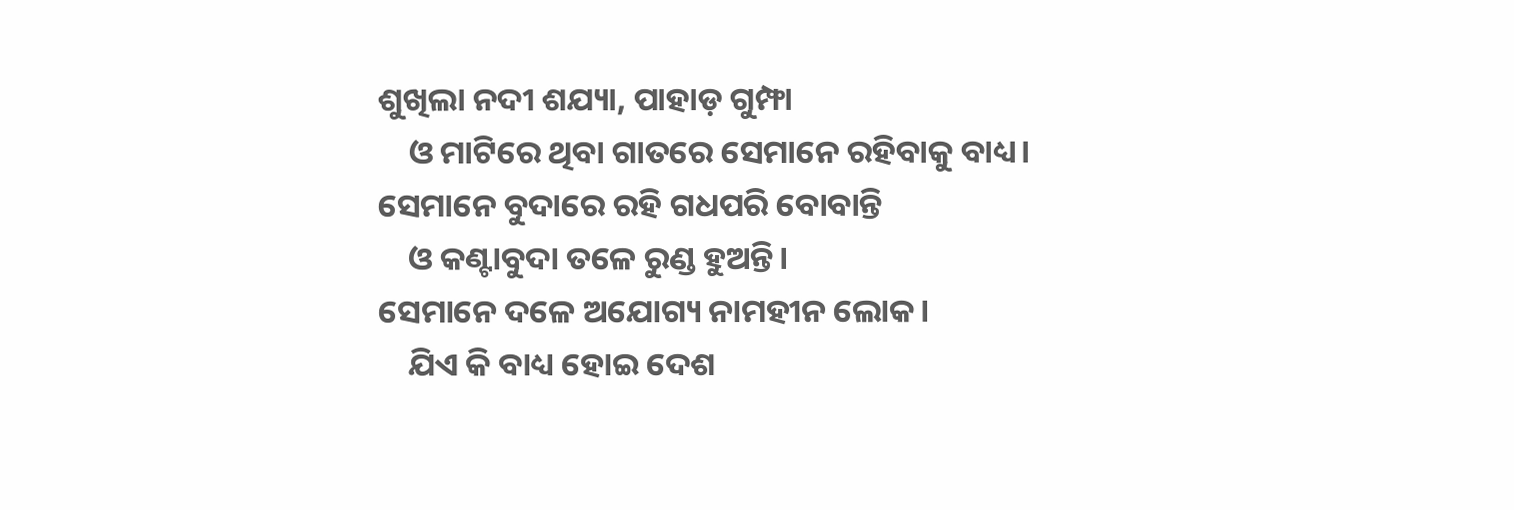ଶୁଖିଲା ନଦୀ ଶଯ୍ୟା, ପାହାଡ଼ ଗୁମ୍ଫା
    ଓ ମାଟିରେ ଥିବା ଗାତରେ ସେମାନେ ରହିବାକୁ ବାଧ୍ୟ।
ସେମାନେ ବୁଦାରେ ରହି ଗଧପରି ବୋବାନ୍ତି
    ଓ କଣ୍ଟାବୁଦା ତଳେ ରୁଣ୍ଡ ହୁଅନ୍ତି।
ସେମାନେ ଦଳେ ଅଯୋଗ୍ୟ ନାମହୀନ ଲୋକ।
    ଯିଏ କି ବାଧ୍ୟ ହୋଇ ଦେଶ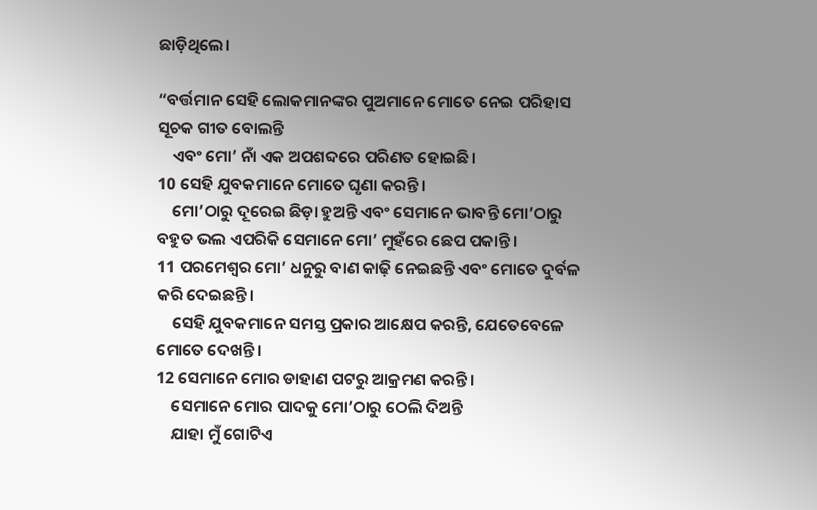ଛାଡ଼ିଥିଲେ।

“ବର୍ତ୍ତମାନ ସେହି ଲୋକମାନଙ୍କର ପୁଅମାନେ ମୋତେ ନେଇ ପରିହାସ ସୂଚକ ଗୀତ ବୋଲନ୍ତି
    ଏବଂ ମୋ’ ନାଁ ଏକ ଅପଶବ୍ଦରେ ପରିଣତ ହୋଇଛି।
10 ସେହି ଯୁବକମାନେ ମୋତେ ଘୃଣା କରନ୍ତି।
    ମୋ’ଠାରୁ ଦୂରେଇ ଛିଡ଼ା ହୁଅନ୍ତି ଏବଂ ସେମାନେ ଭାବନ୍ତି ମୋ’ଠାରୁ ବହୁତ ଭଲ ଏପରିକି ସେମାନେ ମୋ’ ମୁହଁରେ ଛେପ ପକାନ୍ତି।
11 ପରମେଶ୍ୱର ମୋ’ ଧନୁରୁ ବାଣ କାଢ଼ି ନେଇଛନ୍ତି ଏବଂ ମୋତେ ଦୁର୍ବଳ କରି ଦେଇଛନ୍ତି।
    ସେହି ଯୁବକମାନେ ସମସ୍ତ ପ୍ରକାର ଆକ୍ଷେପ କରନ୍ତି, ଯେତେବେଳେ ମୋତେ ଦେଖନ୍ତି।
12 ସେମାନେ ମୋର ଡାହାଣ ପଟରୁ ଆକ୍ରମଣ କରନ୍ତି।
    ସେମାନେ ମୋର ପାଦକୁ ମୋ’ଠାରୁ ଠେଲି ଦିଅନ୍ତି
    ଯାହା ମୁଁ ଗୋଟିଏ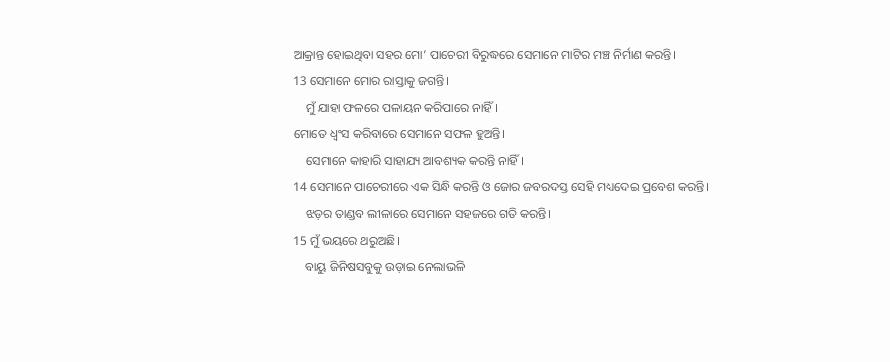ଆକ୍ରାନ୍ତ ହୋଇଥିବା ସହର ମୋ’ ପାଚେରୀ ବିରୁଦ୍ଧରେ ସେମାନେ ମାଟିର ମଞ୍ଚ ନିର୍ମାଣ କରନ୍ତି।
13 ସେମାନେ ମୋର ରାସ୍ତାକୁ ଜଗନ୍ତି।
    ମୁଁ ଯାହା ଫଳରେ ପଳାୟନ କରିପାରେ ନାହିଁ।
ମୋତେ ଧ୍ୱଂସ କରିବାରେ ସେମାନେ ସଫଳ ହୁଅନ୍ତି।
    ସେମାନେ କାହାରି ସାହାଯ୍ୟ ଆବଶ୍ୟକ କରନ୍ତି ନାହିଁ।
14 ସେମାନେ ପାଚେରୀରେ ଏକ ସିନ୍ଧି କରନ୍ତି ଓ ଜୋର ଜବରଦସ୍ତ ସେହି ମଧ୍ୟଦେଇ ପ୍ରବେଶ କରନ୍ତି।
    ଝଡ଼ର ତାଣ୍ଡବ ଲୀଳାରେ ସେମାନେ ସହଜରେ ଗତି କରନ୍ତି।
15 ମୁଁ ଭୟରେ ଥରୁଅଛି।
    ବାୟୁ ଜିନିଷସବୁକୁ ଉଡ଼ାଇ ନେଲାଭଳି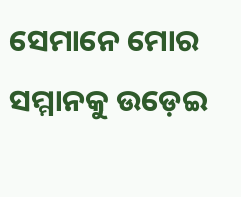ସେମାନେ ମୋର ସମ୍ମାନକୁ ଉଡ଼େଇ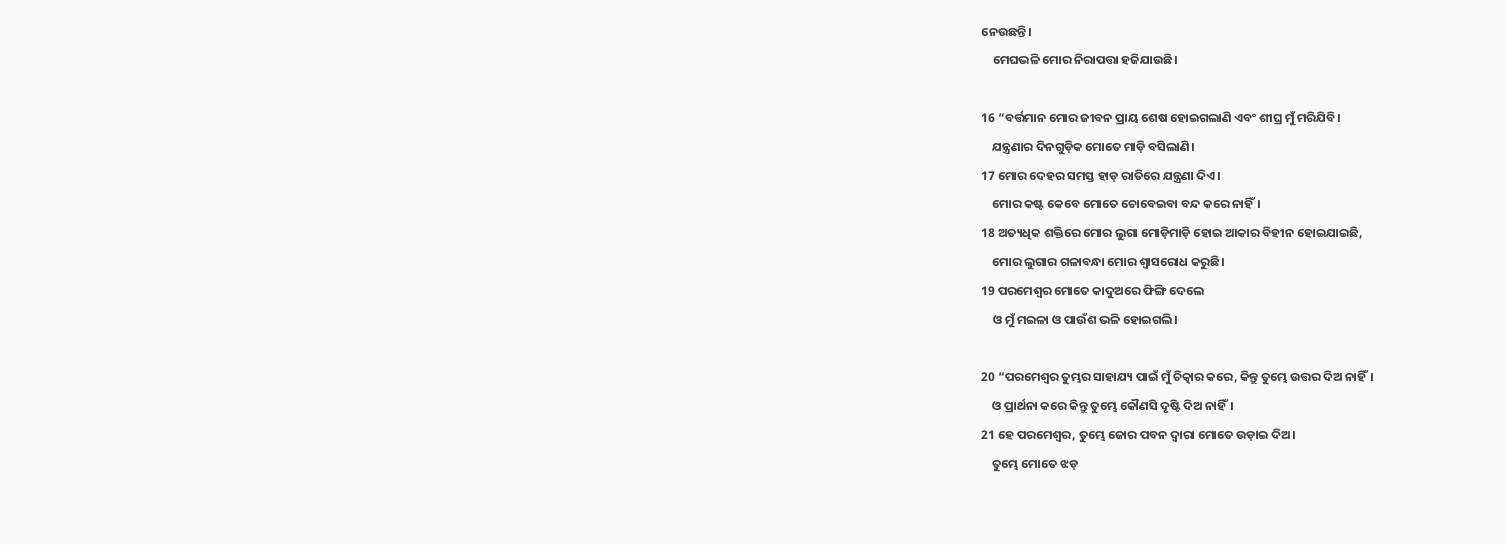ନେଉଛନ୍ତି।
    ମେଘଭଳି ମୋର ନିରାପତ୍ତା ହଜିଯାଉଛି।

16 “ବର୍ତ୍ତମାନ ମୋର ଜୀବନ ପ୍ରାୟ ଶେଷ ହୋଇଗଲାଣି ଏବଂ ଶୀଘ୍ର ମୁଁ ମରିଯିବି।
    ଯନ୍ତ୍ରଣାର ଦିନଗୁଡ଼ିକ ମୋତେ ମାଡ଼ି ବସିଲାଣି।
17 ମୋର ଦେହର ସମସ୍ତ ହାଡ଼ ରାତିରେ ଯନ୍ତ୍ରଣା ଦିଏ।
    ମୋର କଷ୍ଟ କେବେ ମୋତେ ଚୋବେଇବା ବନ୍ଦ କରେ ନାହିଁ।
18 ଅତ୍ୟଧିକ ଶକ୍ତିରେ ମୋର ଲୁଗା ମୋଡ଼ିମାଡ଼ି ହୋଇ ଆକାର ବିହୀନ ହୋଇଯାଇଛି,
    ମୋର ଲୁଗାର ଗଳାବନ୍ଧା ମୋର ଶ୍ୱାସରୋଧ କରୁଛି।
19 ପରମେଶ୍ୱର ମୋତେ କାଦୁଅରେ ଫିଙ୍ଗି ଦେଲେ
    ଓ ମୁଁ ମଇଳା ଓ ପାଉଁଶ ଭଳି ହୋଇଗଲି।

20 “ପରମେଶ୍ୱର ତୁମ୍ଭର ସାହାଯ୍ୟ ପାଇଁ ମୁଁ ଚିତ୍କାର କରେ, କିନ୍ତୁ ତୁମ୍ଭେ ଉତ୍ତର ଦିଅ ନାହିଁ।
    ଓ ପ୍ରାର୍ଥନା କରେ କିନ୍ତୁ ତୁମ୍ଭେ କୌଣସି ଦୃଷ୍ଟି ଦିଅ ନାହିଁ।
21 ହେ ପରମେଶ୍ୱର, ତୁମ୍ଭେ ଜୋର ପବନ ଦ୍ୱାରା ମୋତେ ଉଡ଼ାଇ ଦିଅ।
    ତୁମ୍ଭେ ମୋତେ ଝଡ଼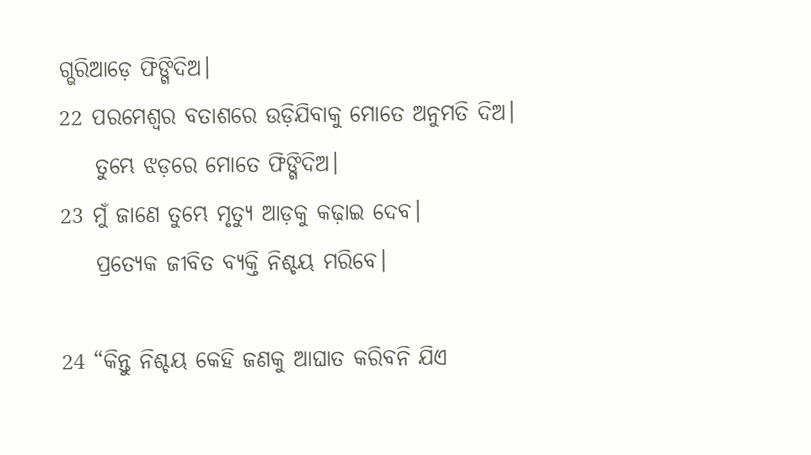ଗ୍ଭରିଆଡ଼େ ଫିଙ୍ଗିଦିଅ।
22 ପରମେଶ୍ୱର ବତାଶରେ ଉଡ଼ିଯିବାକୁ ମୋତେ ଅନୁମତି ଦିଅ।
    ତୁମ୍ଭେ ଝଡ଼ରେ ମୋତେ ଫିଙ୍ଗିଦିଅ।
23 ମୁଁ ଜାଣେ ତୁମ୍ଭେ ମୃତ୍ୟୁ ଆଡ଼କୁ କଢ଼ାଇ ଦେବ।
    ପ୍ରତ୍ୟେକ ଜୀବିତ ବ୍ୟକ୍ତି ନିଶ୍ଚୟ ମରିବେ।

24 “କିନ୍ତୁ ନିଶ୍ଚୟ କେହି ଜଣକୁ ଆଘାତ କରିବନି ଯିଏ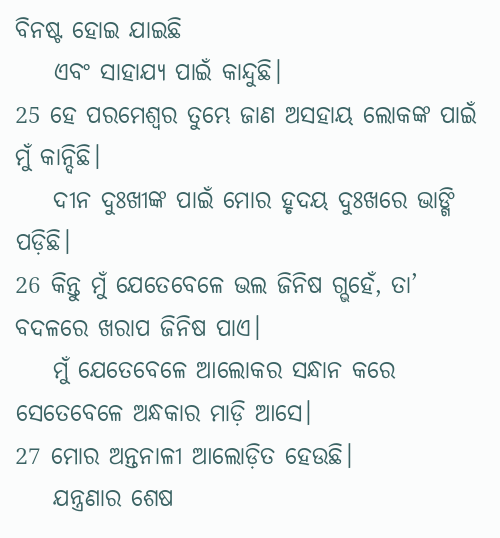ବିନଷ୍ଟ ହୋଇ ଯାଇଛି
    ଏବଂ ସାହାଯ୍ୟ ପାଇଁ କାନ୍ଦୁଛି।
25 ହେ ପରମେଶ୍ୱର ତୁମ୍ଭେ ଜାଣ ଅସହାୟ ଲୋକଙ୍କ ପାଇଁ ମୁଁ କାନ୍ଦିଛି।
    ଦୀନ ଦୁଃଖୀଙ୍କ ପାଇଁ ମୋର ହୃଦୟ ଦୁଃଖରେ ଭାଙ୍ଗି ପଡ଼ିଛି।
26 କିନ୍ତୁ ମୁଁ ଯେତେବେଳେ ଭଲ ଜିନିଷ ଗ୍ଭହେଁ, ତା’ ବଦଳରେ ଖରାପ ଜିନିଷ ପାଏ।
    ମୁଁ ଯେତେବେଳେ ଆଲୋକର ସନ୍ଧାନ କରେ ସେତେବେଳେ ଅନ୍ଧକାର ମାଡ଼ି ଆସେ।
27 ମୋର ଅନ୍ତନାଳୀ ଆଲୋଡ଼ିତ ହେଉଛି।
    ଯନ୍ତ୍ରଣାର ଶେଷ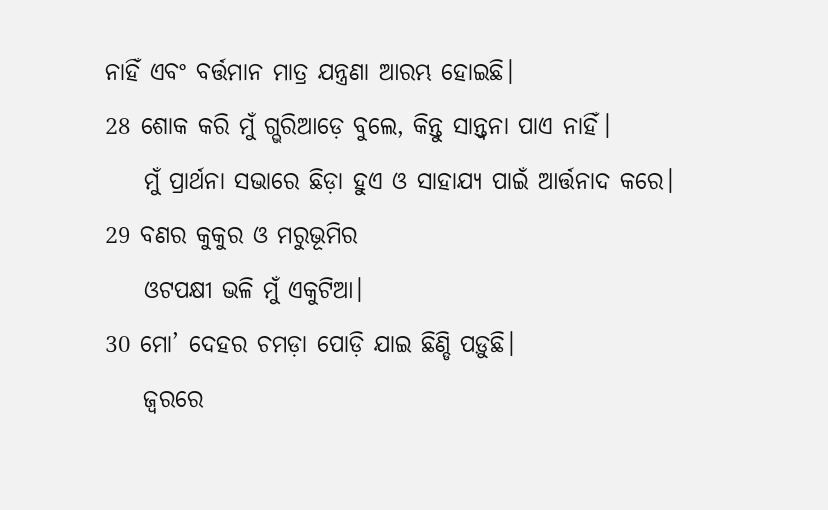ନାହିଁ ଏବଂ ବର୍ତ୍ତମାନ ମାତ୍ର ଯନ୍ତ୍ରଣା ଆରମ୍ଭ ହୋଇଛି।
28 ଶୋକ କରି ମୁଁ ଗ୍ଭରିଆଡ଼େ ବୁଲେ, କିନ୍ତୁ ସାନ୍ତ୍ୱନା ପାଏ ନାହିଁ।
    ମୁଁ ପ୍ରାର୍ଥନା ସଭାରେ ଛିଡ଼ା ହୁଏ ଓ ସାହାଯ୍ୟ ପାଇଁ ଆର୍ତ୍ତନାଦ କରେ।
29 ବଣର କୁକୁର ଓ ମରୁଭୂମିର
    ଓଟପକ୍ଷୀ ଭଳି ମୁଁ ଏକୁଟିଆ।
30 ମୋ’ ଦେହର ଚମଡ଼ା ପୋଡ଼ି ଯାଇ ଛିଣ୍ଡି ପଡ଼ୁଛି।
    ଜ୍ୱରରେ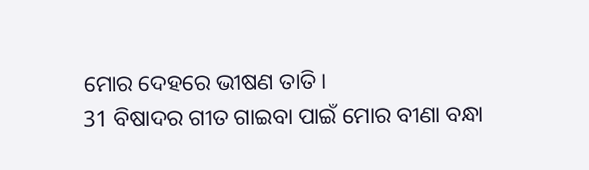ମୋର ଦେହରେ ଭୀଷଣ ତାତି।
31 ବିଷାଦର ଗୀତ ଗାଇବା ପାଇଁ ମୋର ବୀଣା ବନ୍ଧା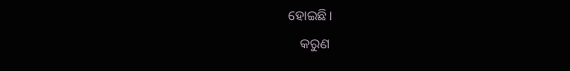ହୋଇଛି।
    କରୁଣ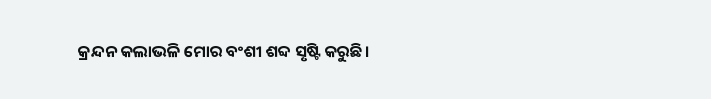କ୍ରନ୍ଦନ କଲାଭଳି ମୋର ବଂଶୀ ଶବ୍ଦ ସୃଷ୍ଟି କରୁଛି।